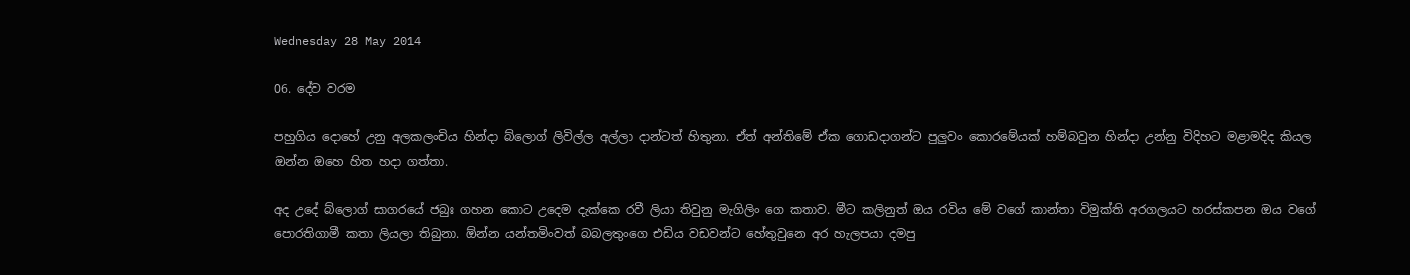Wednesday 28 May 2014

06. දේව වරම

පහුගිය දොහේ උනු අලකලංචිය හින්දා බ්ලොග් ලිවිල්ල අල්ලා දාන්ටත් හිතුනා. ඒත් අන්තිමේ ඒක ගොඩදාගන්ට පුලුවං කොරමේයක් හම්බවුන හින්දා උන්නු විදිහට මළාමදිද කියල ඔන්න ඔහෙ හිත හදා ගත්තා.

අද උදේ බ්ලොග් සාගරයේ ජබුඃ ගහන කොට උදෙම දැක්කෙ රවී ලියා තිවුනු මැගිලිං ගෙ කතාව. මීට කලිනුත් ඔය රවිය මේ වගේ කාන්තා විමුක්ති අරගලයට හරස්කපන ඔය වගේ පොරතිගාමී කතා ලියලා තිබුනා. ඕන්න යන්තමිංවත් බබලතුංගෙ එඩිය වඩවන්ට හේතුවුනෙ අර හැලපයා දමපු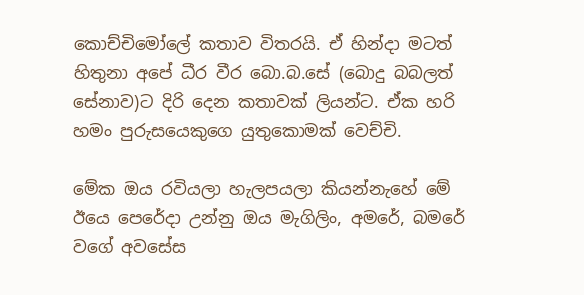කොච්චිමෝලේ කතාව විතරයි. ඒ හින්දා මටත් හිතුනා අපේ ධීර වීර බො.බ.සේ (බොදු බබලත් සේනාව)ට දිරි දෙන කතාවක් ලියන්ට. ඒක හරි හමං පුරුසයෙකුගෙ යුතුකොමක් වෙච්චි.

මේක ඔය රවියලා හැලපයලා කියන්නැහේ මේ ඊයෙ පෙරේදා උන්නු ඔය මැගිලිං, අමරේ, බමරේ වගේ අවසේස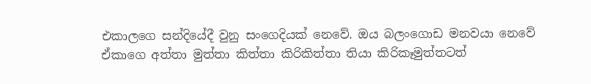එකාලගෙ සන්දියේදී වුනු සංගෙදියක් නෙවේ. ඔය බලංගොඩ මනවයා නෙවේ ඒකාගෙ අත්තා මුත්තා කිත්තා කිරිකිත්තා තියා කිරිකෑමුත්තටත්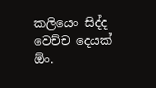කලියෙං සිද්ද වෙච්ච දෙයක් ඕං.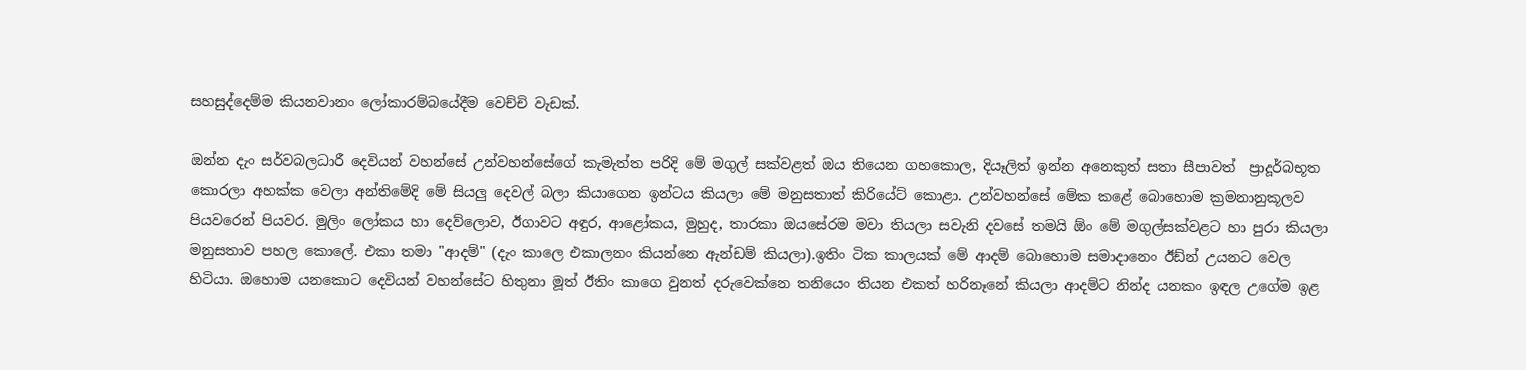සහසුද්දෙම්ම කියනවානං ලෝකාරම්බයේදීම වෙච්චි වැඩක්.

ඔන්න දැං සර්වබලධාරී දෙවියන් වහන්සේ උන්වහන්සේගේ කැමැත්ත පරිදි මේ මගුල් සක්වළත් ඔය තියෙන ගහකොල, දියෑලිත් ඉන්න අනෙකුත් සතා සීපාවත්  ප්‍රාදූර්බභූත කොරලා අහක්ක වෙලා අන්තිමේදි මේ සියලු දෙවල් බලා කියාගෙන ඉන්ටය කියලා මේ මනුසතාත් කිරියේට් කොළා. උන්වහන්සේ මේක කළේ බොහොම ක්‍රමනානුකූලව පියවරෙන් පියවර. මුලිං ලෝකය හා දෙව්ලොව, ඊගාවට අඳුර, ආළෝකය, මුහුද, තාරකා ඔයසේරම මවා තියලා සවැනි දවසේ තමයි ඕං මේ මගුල්සක්වළට හා පුරා කියලා මනුසතාව පහල කොලේ. එකා තමා "ආදම්" (දැං කාලෙ එකාලනං කියන්නෙ ඇන්ඩම් කියලා).ඉතිං ටික කාලයක් මේ ආදම් බොහොම සමාදානෙං ඊඩ්න් උයනට වෙල හිටියා. ඔහොම යනකොට දෙවියන් වහන්සේට හිතුනා මූත් ඊතිං කාගෙ වුනත් දරුවෙක්නෙ තනියෙං තියන එකත් හරිනෑනේ කියලා ආදම්ට නින්ද යනකං ඉඳල උගේම ඉළ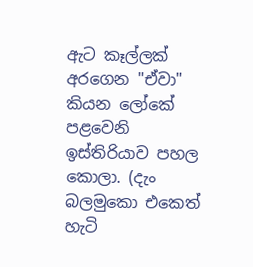ඇට කෑල්ලක් අරගෙන "ඒවා" කියන ලෝකේ පළවෙනි ඉස්තිරියාව පහල කොලා. (දැං බලමුකො එකෙත් හැටි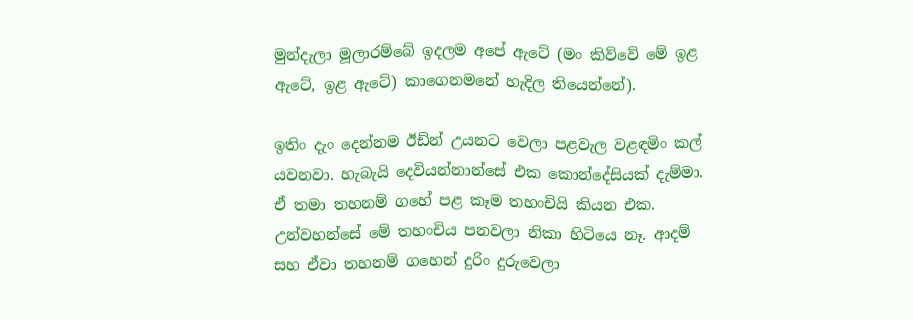මුන්දැලා මූලාරම්බේ ඉදලම අපේ ඇටේ (මං කිව්වේ මේ ඉළ ඇටේ, ඉළ ඇටේ) කාගෙනමනේ හැදිල තියෙන්නේ).

ඉතිං දැං දෙන්නම ඊඩ්න් උයනට වෙලා පළවැල වළඳමිං කල් යවනවා. හැබැයි දෙවියන්නාන්සේ එක කොන්දේසියක් දැම්මා. ඒ තමා තහනම් ගහේ පළ කෑම තහංචියි කියන එක. උන්වහන්සේ මේ තහංචිය පනවලා නිකා හිටියෙ නෑ. ආදම් සහ ඒවා තහනම් ගහෙන් දුරිං දුරුවෙලා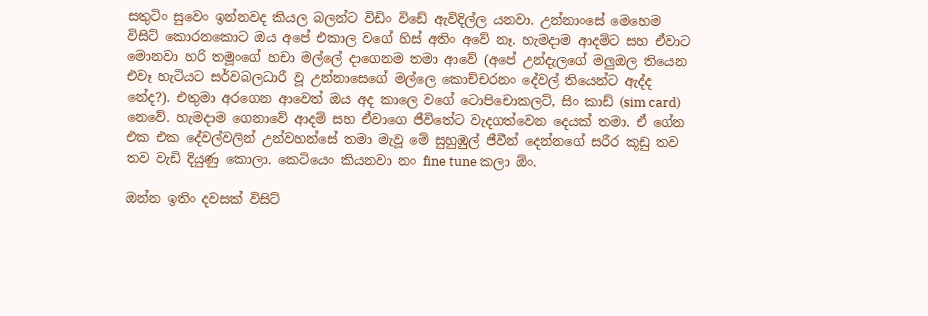සතුටිං සුවෙං ඉන්නවද කියල බලන්ට විඩිං විඩේ ඇවිදිල්ල යනවා. උන්නාංසේ මෙහෙම විසිට් කොරනකොට ඔය අපේ එකාල වගේ හිස් අතිං අවේ නෑ. හැමදාම ආදම්ට සහ ඒවාට මොනවා හරි තමූංගේ හචා මල්ලේ දාගෙනම තමා ආවේ (අපේ උන්දැලගේ මලුඔල තියෙන එවෑ හැටියට සර්වබලධාරී වූ උන්නාසෙගේ මල්ලෙ කොච්චරනං දේවල් තියෙන්ට ඇද්ද නේද?). එතුමා අරගෙන ආවෙත් ඔය අද කාලෙ වගේ ටොපිචොකලට්, සිං කාඩ් (sim card) නෙවේ. හැමදාම ගෙනාවේ ආදම් සහ ඒවාගෙ ජීවිතේට වැදගත්වෙන දෙයක් තමා. ඒ ගේන එක එක දේවල්වලින් උන්වහන්සේ තමා මැවූ මේ සුහුඹුල් ජීවීන් දෙන්නගේ සරීර කූඩු තව තව වැඩි දියුණු කොලා. කෙටියෙං කියනවා නං fine tune කලා ඕං.

ඔන්න ඉතිං දවසක් විසිට්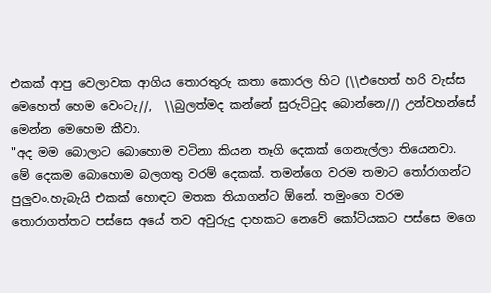එකක් ආපු වෙලාවක ආගිය තොරතුරු කතා කොරල හිට (\\එහෙත් හරි වැස්ස මෙහෙත් හෙම වෙංටැ//,  \\බුලත්මද කන්නේ සුරුට්ටුද බොන්නෙ//) උන්වහන්සේ මෙන්න මෙහෙම කීවා.
"අද මම බොලාට බොහොම වටිනා කියන තෑගි දෙකක් ගෙනැල්ලා තියෙනවා. මේ දෙකම බොහොම බලගතු වරම් දෙකක්. තමන්ගෙ වරම තමාට තෝරාගන්ට පුලුවං.හැබැයි එකක් හොඳට මතක තියාගන්ට ඕනේ. තමුංගෙ වරම තොරාගත්තට පස්සෙ අයේ තව අවුරුදු දාහකට නෙවේ කෝටියකට පස්සෙ මගෙ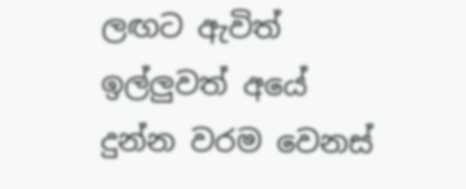ලඟට ඇවිත් ඉල්ලුවත් අයේ දුන්න වරම වෙනස්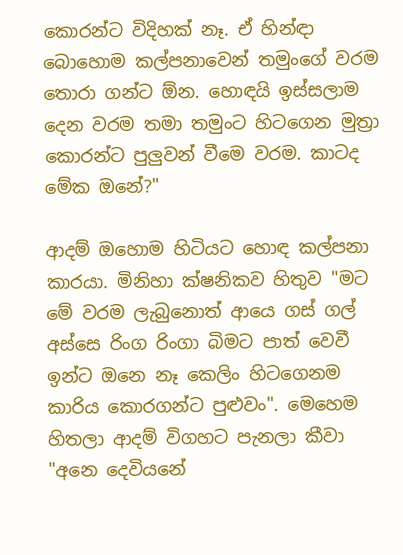කොරන්ට විදිහක් නෑ. ඒ හින්ඳා බොහොම කල්පනාවෙන් තමුංගේ වරම තොරා ගන්ට ඕන. හොඳයි ඉස්සලාම දෙන වරම තමා තමුංට හිටගෙන මුත්‍රා කොරන්ට පුලුවන් වීමෙ වරම. කාටද මේක ඔනේ?"

ආදම් ඔහොම හිටියට හොඳ කල්පනා කාරයා. මිනිහා ක්ෂනිකව හිතුව "මට මේ වරම ලැබුනොත් ආයෙ ගස් ගල් අස්සෙ රිංග රිංගා බිමට පාත් වෙවී ඉන්ට ඔනෙ නෑ කෙලිං හිටගෙනම කාරිය කොරගන්ට පුළුවං". මෙහෙම හිතලා ආදම් විගහට පැනලා කීවා "අනෙ දෙවියනේ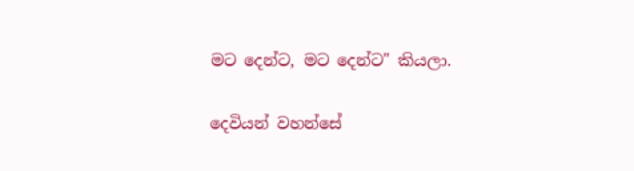මට දෙන්ට, මට දෙන්ට" කියලා.

දෙවියන් වහන්සේ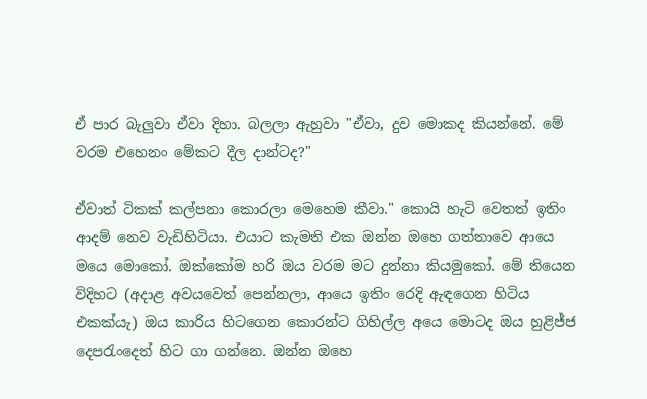ඒ පාර බැලුවා ඒවා දිහා. බලලා ඇහුවා "ඒවා, දුව මොකද කියන්නේ. මේ වරම එහෙනං මේකට දීල දාන්ටද?"

ඒවාත් ටිකක් කල්පනා කොරලා මෙහෙම කීවා." කොයි හැටි වෙතත් ඉතිං ආදම් නෙව වැඩිහිටියා. එයාට කැමති එක ඔන්න ඔහෙ ගත්තාවෙ ආයෙ මයෙ මොකෝ. ඔක්කෝම හරි ඔය වරම මට දුන්නා කියමුකෝ. මේ තියෙන විදිහට (අදාළ අවයවෙත් පෙන්නලා, ආයෙ ඉතිං රෙදි ඇඳගෙන හිටිය එකක්යැ) ඔය කාරිය හිටගෙන කොරන්ට ගිහිල්ල අයෙ මොටද ඔය හුළිජ්ජ දෙපරැංදෙත් හිට ගා ගන්නෙ. ඔන්න ඔහෙ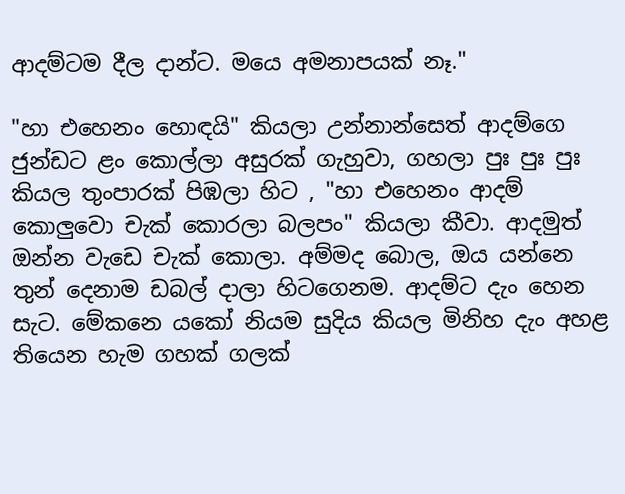ආදම්ටම දීල දාන්ට. මයෙ අමනාපයක් නෑ."

"හා එහෙනං හොඳයි" කියලා උන්නාන්සෙත් ආදම්ගෙ ජුන්ඩට ළං කොල්ලා අසුරක් ගැහුවා, ගහලා පුඃ පුඃ පුඃ කියල තුංපාරක් පිඹලා හිට , "හා එහෙනං ආදම් කොලුවො චැක් කොරලා බලපං" කියලා කීවා. ආදමුත් ඔන්න වැඩෙ චැක් කොලා. අම්මද බොල, ඔය යන්නෙ තුන් දෙනාම ඩබල් දාලා හිටගෙනම. ආදම්ට දැං හෙන සැට. මේකනෙ යකෝ නියම සුදිය කියල මිනිහ දැං අහළ තියෙන හැම ගහක් ගලක්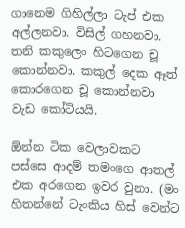ගානෙම ගිහිල්ලා ටැප් එක අල්ලනවා. විසිල් ගහනවා. තනි කකුලෙං හිටගෙන චූ කොන්නවා. කකුල් දෙක ඈත් කොරගෙන චූ කොන්නවා වැඩ කෝටියයි.

ඕන්න ටික වෙලාවකට පස්සෙ ආදම් තමංගෙ ආතල් එක අරගෙන ඉවර වුනා. (මං හිතන්නේ ටැංකිය හිස් වෙන්ට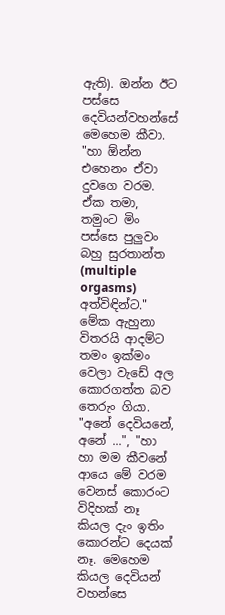ඇති). ඔන්න ඊට පස්සෙ දෙවියන්වහන්සේ මෙහෙම කීවා. "හා ඕන්න එහෙනං ඒවා දුවගෙ වරම. ඒක තමා, තමුංට මිං පස්සෙ පුලුවං බහු සුරතාන්ත (multiple orgasms) අත්විඳින්ට." මේක ඇහුනා විතරයි ආදම්ට තමං ඉක්මං වෙලා වැඩේ අල කොරගත්ත බව තෙරුං ගියා. "අනේ දෙවියනේ, අනේ ...", "හා හා මම කීවනේ ආයෙ මේ වරම වෙනස් කොරංට විදිහක් නෑ කියල දැං ඉතිං කොරන්ට දෙයක් නෑ. මෙහෙම කියල දෙවියන් වහන්සෙ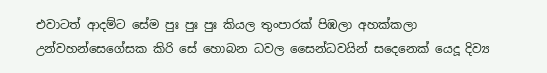එවාටත් ආදම්ට සේම පුඃ පුඃ පුඃ කියල තුංපාරක් පිඹලා අහක්කලා උන්වහන්සෙගේසක කිරි සේ හොබන ධවල සෛන්ධවයින් සදෙනෙක් යෙදූ දිව්‍ය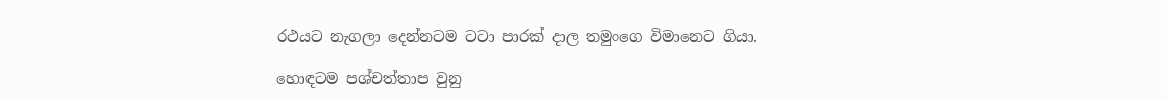රථයට නැගලා දෙන්නටම ටටා පාරක් දාල තමුංගෙ විමානෙට ගියා.

හොඳටම පශ්චත්තාප වුනු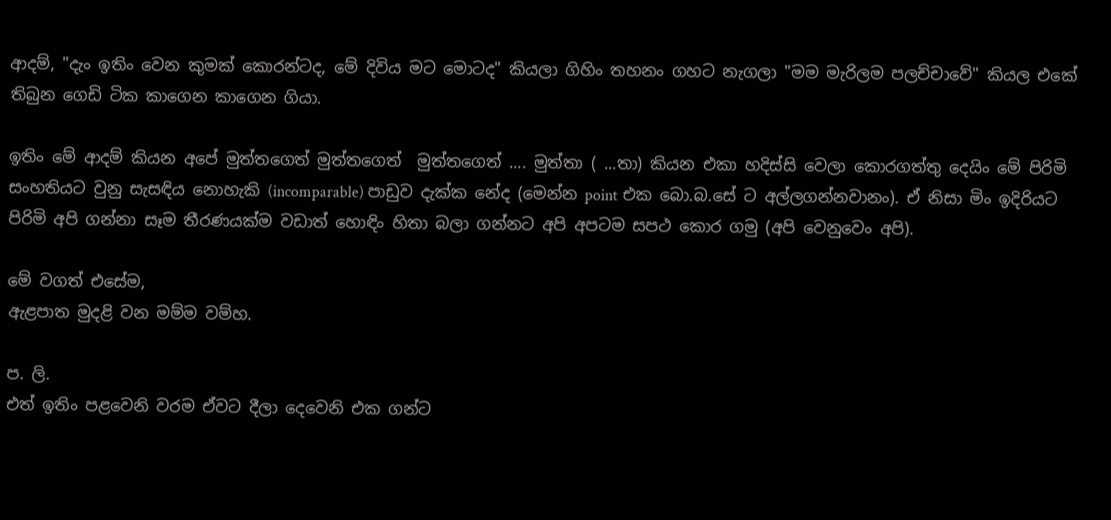ආදම්, "දැං ඉතිං වෙන කුමක් කොරන්ටද, මේ දිවිය මට මොටද" කියලා ගිහිං තහනං ගහට නැගලා "මම මැරිලම පලච්චාවේ" කියල එකේ තිබුන ගෙඩි ටික කාගෙන කාගෙන ගියා.

ඉතිං මේ ආදම් කියන අපේ මුත්තගෙත් මුත්තගෙත්  මුත්තගෙත් .... මුත්තා ( ...තා) කියන එකා හදිස්සි වෙලා කොරගත්තු දෙයිං මේ පිරිමි සංහතියට වුනු සැසඳිය නොහැකි (incomparable) පාඩුව දැක්ක නේද (මෙන්න point එක බො.බ.සේ ට අල්ලගන්නවානං). ඒ නිසා මිං ඉදිරියට පිරිමි අපි ගන්නා සෑම තීරණයක්ම වඩාත් හොඳිං හිතා බලා ගන්නට අපි අපටම සපථ කොර ගමු (අපි වෙනුවෙං අපි).

මේ වගත් එසේම,
ඇළපාත මුදළි වන මම්ම වම්හ.

ප. ලි.
එත් ඉතිං පළවෙනි වරම ඒවට දීලා දෙවෙනි එක ගන්ට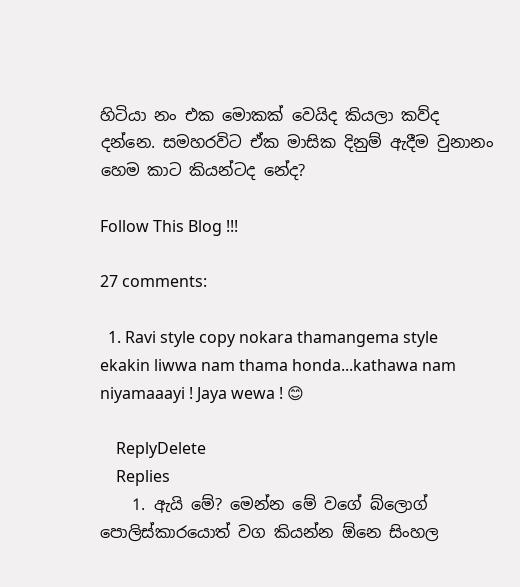හිටියා නං එක මොකක් වෙයිද කියලා කව්ද දන්නෙ. සමහරවිට ඒක මාසික දිනුම් ඇදීම වුනානං හෙම කාට කියන්ටද නේද?

Follow This Blog !!!

27 comments:

  1. Ravi style copy nokara thamangema style ekakin liwwa nam thama honda...kathawa nam niyamaaayi ! Jaya wewa ! 😊

    ReplyDelete
    Replies
    1. ඇයි මේ? මෙන්න මේ වගේ බ්ලොග් පොලිස්කාරයොත් වග කියන්න ඕනෙ සිංහල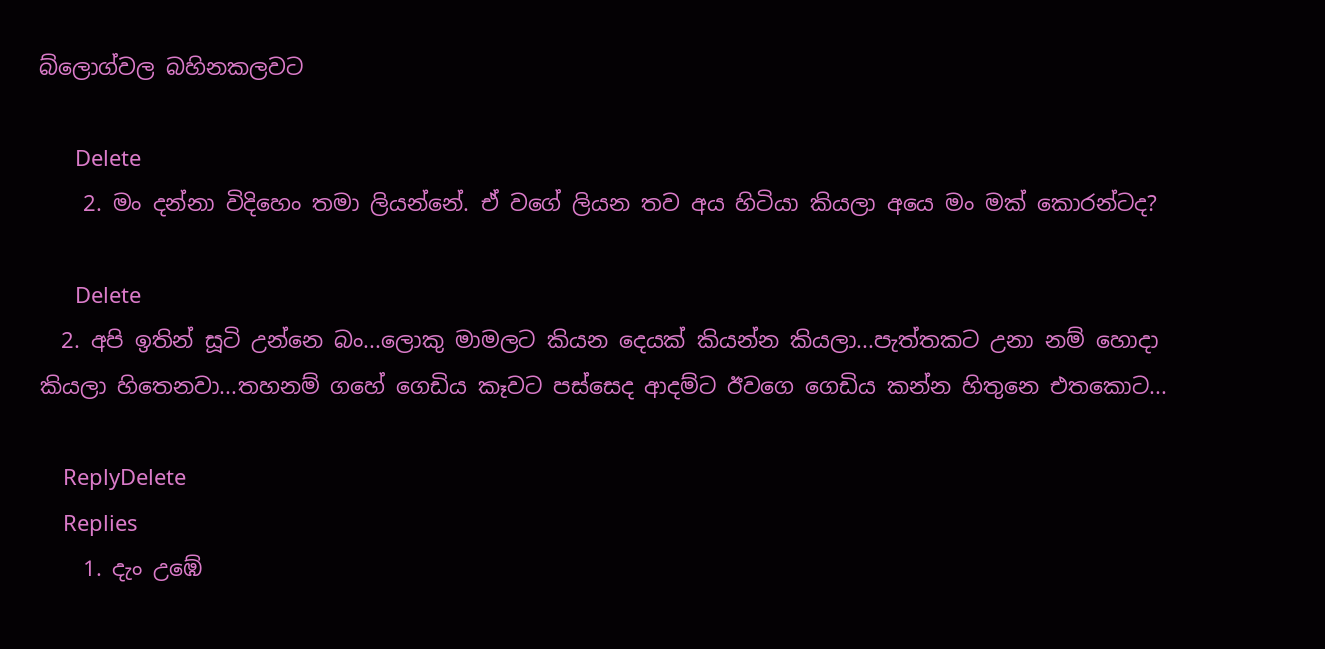බ්ලොග්වල බහිනකලවට

      Delete
    2. මං දන්නා විදිහෙං තමා ලියන්නේ. ඒ වගේ ලියන තව අය හිටියා කියලා අයෙ මං මක් කොරන්ටද?

      Delete
  2. අපි ඉතින් සූටි උන්නෙ බං...ලොකු මාමලට කියන දෙයක් කියන්න කියලා...පැත්තකට උනා නම් හොදා කියලා හිතෙනවා...තහනම් ගහේ ගෙඩිය කෑවට පස්සෙද ආදම්ට ඊවගෙ ගෙඩිය කන්න හිතුනෙ එතකොට...

    ReplyDelete
    Replies
    1. දැං උඹේ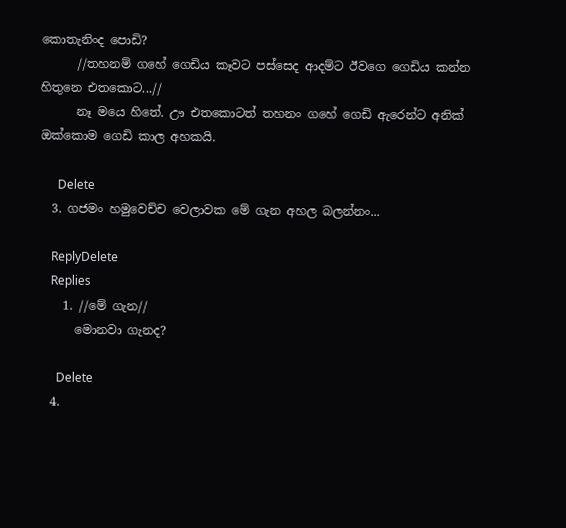කොතැනිංද පොඩි?
      //තහනම් ගහේ ගෙඩිය කෑවට පස්සෙද ආදම්ට ඊවගෙ ගෙඩිය කන්න හිතුනෙ එතකොට...//
      නෑ මයෙ හිතේ. ඌ එතකොටත් තහනං ගහේ ගෙඩි ඇරෙන්ට අනික් ඔක්කොම ගෙඩි කාල අහකයි.

      Delete
  3. ගජමං හමුවෙච්ච වෙලාවක මේ ගැන අහල බලන්නං...

    ReplyDelete
    Replies
    1. //මේ ගැන//
      මොනවා ගැනද?

      Delete
  4.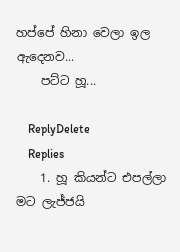හප්පේ හිනා වෙලා ඉල ඇදෙනව...
    පට්ට හූ...

    ReplyDelete
    Replies
    1. හූ කියන්ට එපල්ලා මට ලැජ්ජයි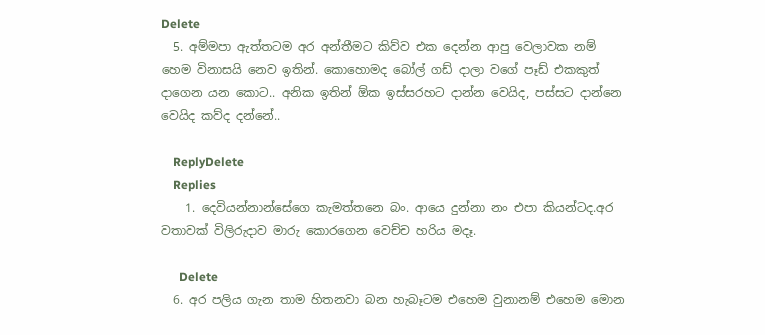Delete
  5. අම්මපා ඇත්තටම අර අන්තීමට කිව්ව එක දෙන්න ආපු වෙලාවක නම් හෙම විනාසයි නෙව ඉතින්. කොහොමද බෝල් ගඩ් දාලා වගේ පෑඩ් එකකුත් දාගෙන යන කොට.. අනික ඉතින් ඕක ඉස්සරහට දාන්න වෙයිද, පස්සට දාන්නෙ වෙයිද කව්ද දන්නේ..

    ReplyDelete
    Replies
    1. දෙවියන්නාන්සේගෙ කැමත්තනෙ බං. ආයෙ දුන්නා නං එපා කියන්ටද.අර වතාවක් විලිරුදාව මාරු කොරගෙන වෙච්ච හරිය මදෑ.

      Delete
  6. අර පලිය ගැන තාම හිතනවා බන හැබෑටම එහෙම වුනානම් එහෙම මොන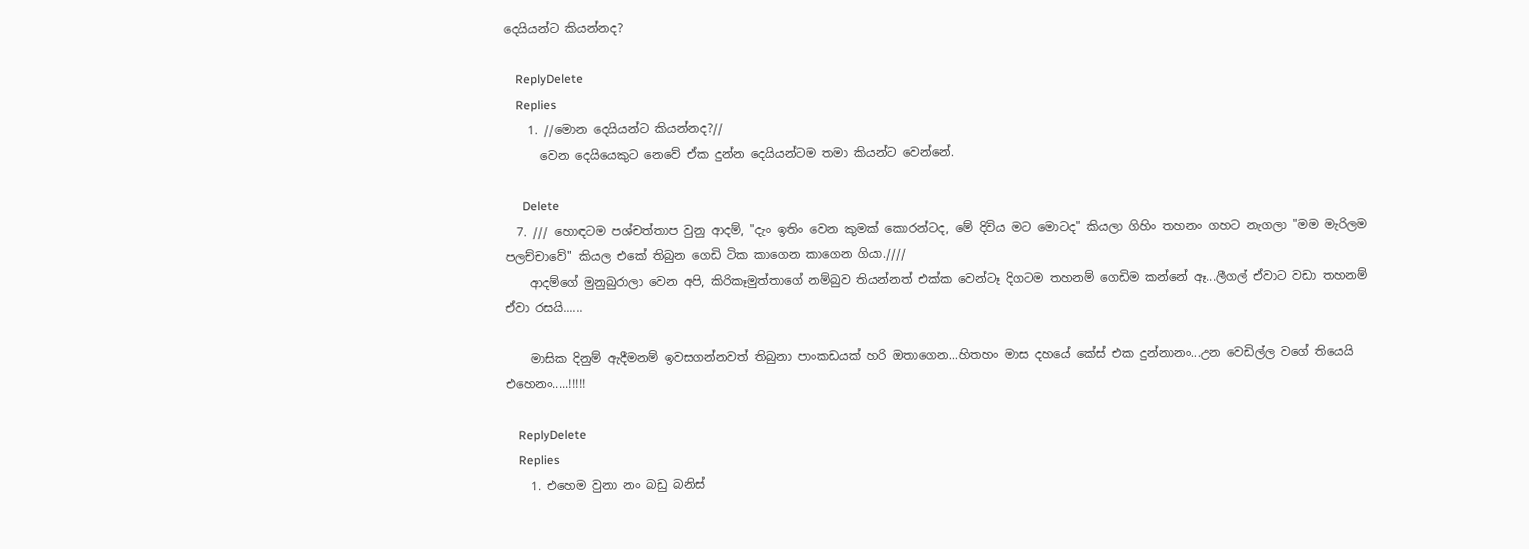දෙයියන්ට කියන්නද?

    ReplyDelete
    Replies
    1. //මොන දෙයියන්ට කියන්නද?//
      වෙන දෙයියෙකුට නෙවේ ඒක දුන්න දෙයියන්ටම තමා කියන්ට වෙන්නේ.

      Delete
  7. /// හොඳටම පශ්චත්තාප වුනු ආදම්, "දැං ඉතිං වෙන කුමක් කොරන්ටද, මේ දිවිය මට මොටද" කියලා ගිහිං තහනං ගහට නැගලා "මම මැරිලම පලච්චාවේ" කියල එකේ තිබුන ගෙඩි ටික කාගෙන කාගෙන ගියා.////
    ආදම්ගේ මුනුබුරාලා වෙන අපි, කිරිකෑමුත්තාගේ නම්බුව තියන්නත් එක්ක වෙන්ටෑ දිගටම තහනම් ගෙඩිම කන්නේ ඈ...ලීගල් ඒවාට වඩා තහනම් ඒවා රසයි......

    මාසික දිනුම් ඇදීමනම් ඉවසගන්නවත් තිබුනා පාංකඩයක් හරි ඔතාගෙන...හිතහං මාස දහයේ කේස් එක දුන්නානං...උන වෙඩිල්ල වගේ තියෙයි එහෙනං.....!!!!!

    ReplyDelete
    Replies
    1. එහෙම වුනා නං බඩු බනිස්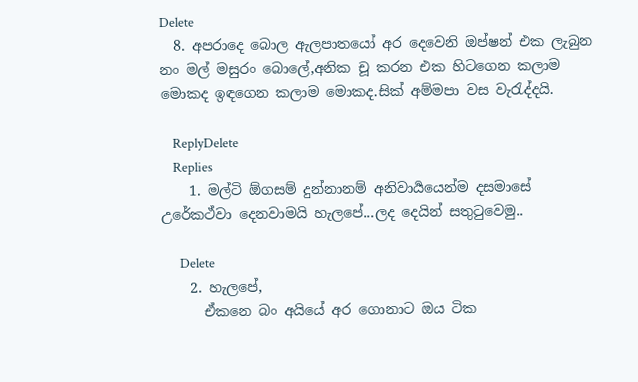Delete
  8. අපරාදෙ බොල ඇලපාතයෝ අර දෙවෙනි ඔප්ෂන් එක ලැබුන නං මල් මසුරං බොලේ,අනික චූ කරන එක හිටගෙන කලාම මොකද ඉඳගෙන කලාම මොකද.සික් අම්මපා වස වැරැද්දයි.

    ReplyDelete
    Replies
    1. මල්ටි ඕගසම් දුන්නානම් අනිවාර්‍යයෙන්ම දසමාසේ උරේකථ්වා දෙනවාමයි හැලපේ...ලද දෙයින් සතුටුවෙමු..

      Delete
    2. හැලපේ,
      ඒකනෙ බං අයියේ අර ගොනාට ඔය ටික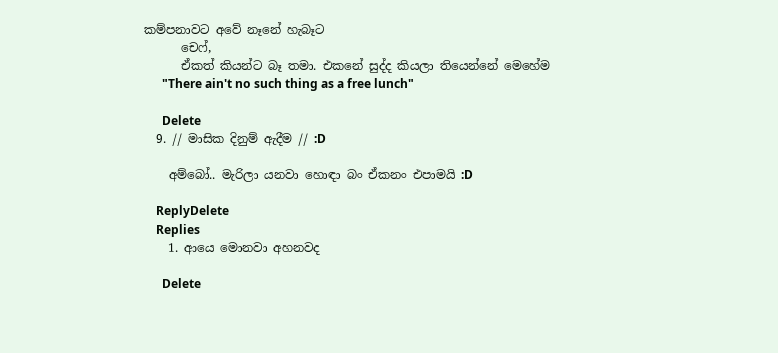කම්පනාවට අවේ නෑනේ හැබෑට
      චෙෆ්,
      ඒකත් කියන්ට බෑ තමා. එකනේ සුද්ද කියලා තියෙන්නේ මෙහේම
      "There ain't no such thing as a free lunch"

      Delete
  9. // මාසික දිනුම් ඇදීම // :D

    අම්බෝ.. මැරිලා යනවා හොඳා බං ඒකනං එපාමයි :D

    ReplyDelete
    Replies
    1. ආයෙ මොනවා අහනවද

      Delete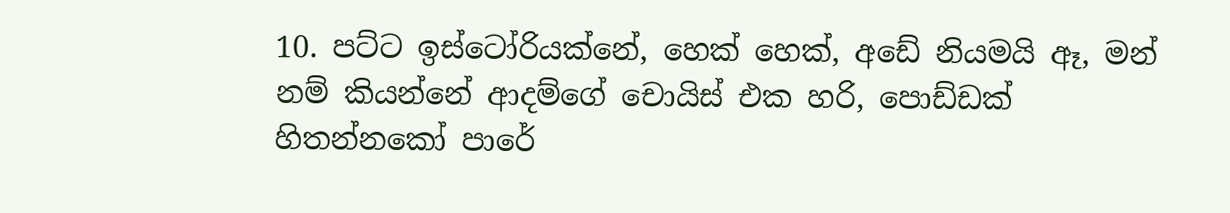10. පට්ට ඉස්ටෝරියක්නේ, හෙක් හෙක්, අඩේ නියමයි ඈ, මන් නම් කියන්නේ ආදම්ගේ චොයිස් එක හරි, පොඩ්ඩක් හිතන්නකෝ පාරේ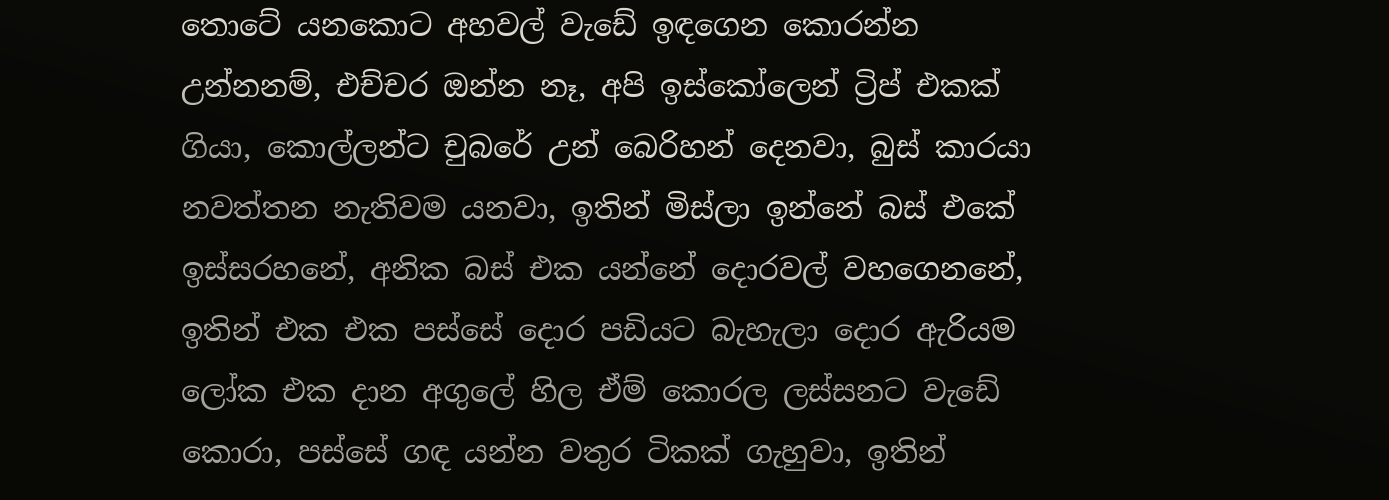තොටේ යනකොට අහවල් වැඩේ ඉඳගෙන කොරන්න උන්නනම්, එච්චර ඔන්න නෑ, අපි ඉස්කෝලෙන් ට්‍රිප් එකක් ගියා, කොල්ලන්ට චුබරේ උන් බෙරිහන් දෙනවා, බුස් කාරයා නවත්තන නැතිවම යනවා, ඉතින් මිස්ලා ඉන්නේ බස් එකේ ඉස්සරහනේ, අනික බස් එක යන්නේ දොරවල් වහගෙනනේ, ඉතින් එක එක පස්සේ දොර පඩියට බැහැලා දොර ඇරියම ලෝක එක දාන අගුලේ හිල ඒම් කොරල ලස්සනට වැඩේ කොරා, පස්සේ ගඳ යන්න වතුර ටිකක් ගැහුවා, ඉතින්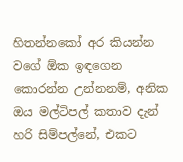හිතන්නකෝ අර කියන්න වගේ ඕක ඉඳගෙන කොරන්න උන්නනම්, අනික ඔය මල්ටිපල් කතාව දැන් හරි සිම්පල්නේ, එකට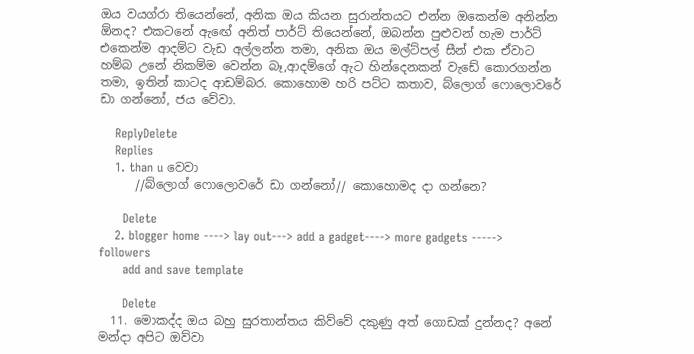ඔය වයග්රා තියෙන්නේ, අනික ඔය කියන සුරාන්තයට එන්න ඔකෙන්ම අනින්න ඕනද? එකටනේ ඇඟේ අනිත් පාර්ට් තියෙන්නේ, ඔබන්න පුළුවන් හැම පාර්ට් එකෙන්ම ආදම්ට වැඩ අල්ලන්න තමා, අනික ඔය මල්ට්පල් සීන් එක ඒවාට හම්බ උනේ නිකම්ම වෙන්න බෑ,ආදම්ගේ ඇට හින්දෙනකන් වැඩේ කොරගන්න තමා, ඉතින් කාටද ආඩම්බර. කොහොම හරි පට්ට කතාව, බ්ලොග් ෆොලොවරේ ඩා ගන්නෝ, ජය වේවා.

    ReplyDelete
    Replies
    1. than u වෙවා
      //බ්ලොග් ෆොලොවරේ ඩා ගන්නෝ// කොහොමද දා ගන්නෙ?

      Delete
    2. blogger home ----> lay out---> add a gadget----> more gadgets -----> followers
      add and save template

      Delete
  11. මොකද්ද ඔය බහු සුරතාන්තය කිව්වේ දකුණු අත් ගොඩක් දුන්නද? අනේ මන්දා අපිට ඔව්වා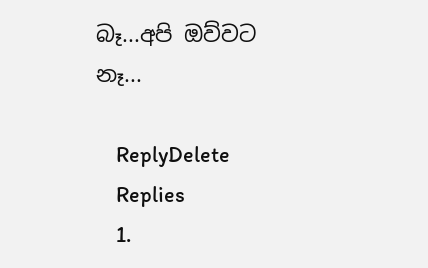බෑ...අපි ඔව්වට නෑ...

    ReplyDelete
    Replies
    1.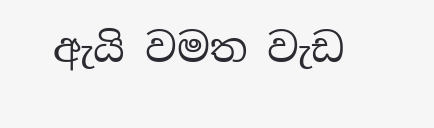ඇයි වමත වැඩ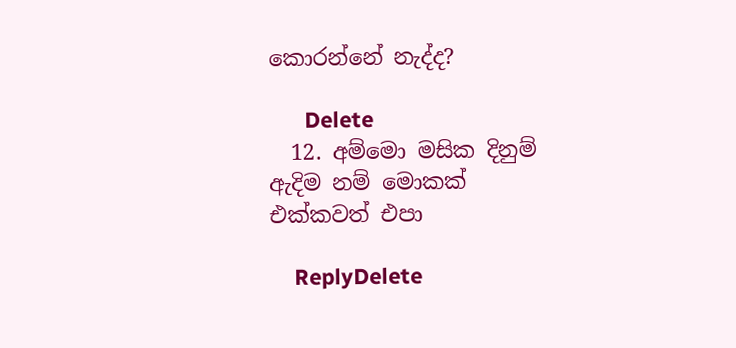කොරන්නේ නැද්ද?

      Delete
  12. අම්මො මසික දිනුම් ඇදිම නම් මොකක් එක්කවත් එපා

    ReplyDelete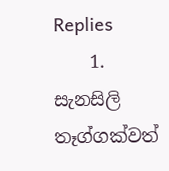Replies
    1. සැනසිලි තෑග්ගක්වත්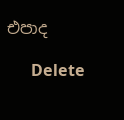එපාද

      Delete